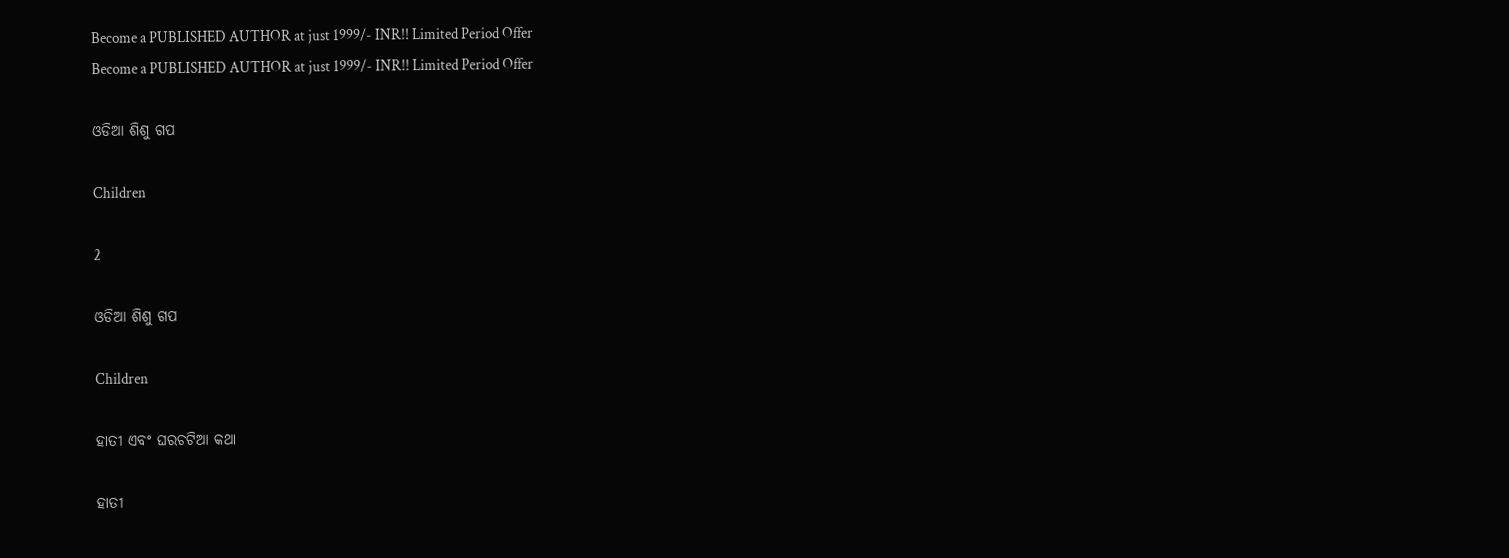Become a PUBLISHED AUTHOR at just 1999/- INR!! Limited Period Offer
Become a PUBLISHED AUTHOR at just 1999/- INR!! Limited Period Offer

ଓଡିଆ ଶିଶୁ ଗପ

Children

2

ଓଡିଆ ଶିଶୁ ଗପ

Children

ହାତୀ ଏବଂ ଘରଚଟିଆ କଥା

ହାତୀ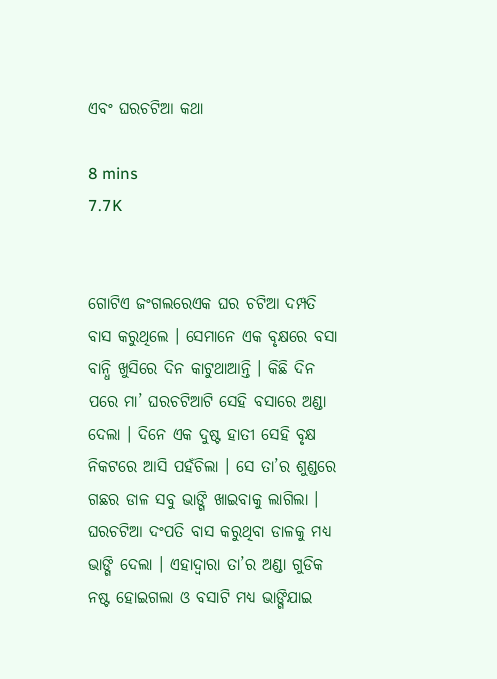ଏବଂ ଘରଚଟିଆ କଥା

8 mins
7.7K


ଗୋଟିଏ ଜଂଗଲରେଏକ ଘର ଚଟିଆ ଦମ୍ପତି ବାସ କରୁଥିଲେ । ସେମାନେ ଏକ ବୃକ୍ଷରେ ବସା ବାନ୍ଧି ଖୁସିରେ ଦିନ କାଟୁଥାଆନ୍ତି । କିଛି ଦିନ ପରେ ମା’ ଘରଚଟିଆଟି ସେହି ବସାରେ ଅଣ୍ଡା ଦେଲା । ଦିନେ ଏକ ଦୁଷ୍ଟ ହାତୀ ସେହି ବୃକ୍ଷ ନିକଟରେ ଆସି ପହଁଚିଲା । ସେ ତା’ର ଶୁଣ୍ଡରେ ଗଛର ଡାଳ ସବୁ ଭାଙ୍ଗି ଖାଇବାକୁ ଲାଗିଲା । ଘରଚଟିଆ ଦଂପତି ବାସ କରୁଥିବା ଡାଳକୁ ମଧ୍ୟ ଭାଙ୍ଗି ଦେଲା । ଏହାଦ୍ୱାରା ତା’ର ଅଣ୍ଡା ଗୁଡିକ ନଷ୍ଟ ହୋଇଗଲା ଓ ବସାଟି ମଧ୍ୟ ଭାଙ୍ଗିଯାଇ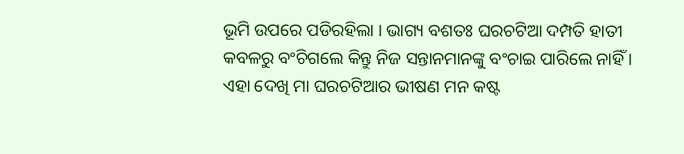ଭୂମି ଉପରେ ପଡିରହିଲା । ଭାଗ୍ୟ ବଶତଃ ଘରଚଟିଆ ଦମ୍ପତି ହାତୀ କବଳରୁ ବଂଚିଗଲେ କିନ୍ତୁ ନିଜ ସନ୍ତାନମାନଙ୍କୁ ବଂଚାଇ ପାରିଲେ ନାହିଁ । ଏହା ଦେଖି ମା ଘରଚଟିଆର ଭୀଷଣ ମନ କଷ୍ଟ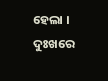ହେଲା । ଦୁଃଖରେ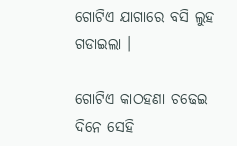ଗୋଟିଏ ଯାଗାରେ ବସି ଲୁହ ଗଡାଇଲା ।

ଗୋଟିଏ କାଠହଣା ଚଢେଇ ଦିନେ ସେହି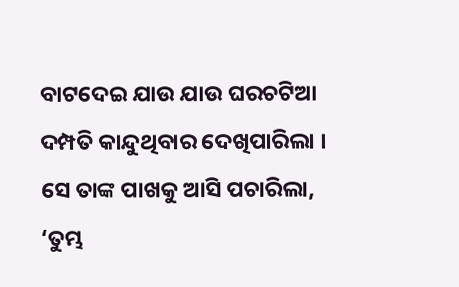ବାଟଦେଇ ଯାଉ ଯାଉ ଘରଚଟିଆ ଦମ୍ପତି କାନ୍ଦୁଥିବାର ଦେଖିପାରିଲା । ସେ ତାଙ୍କ ପାଖକୁ ଆସି ପଚାରିଲା, ‘ତୁମ୍ଭ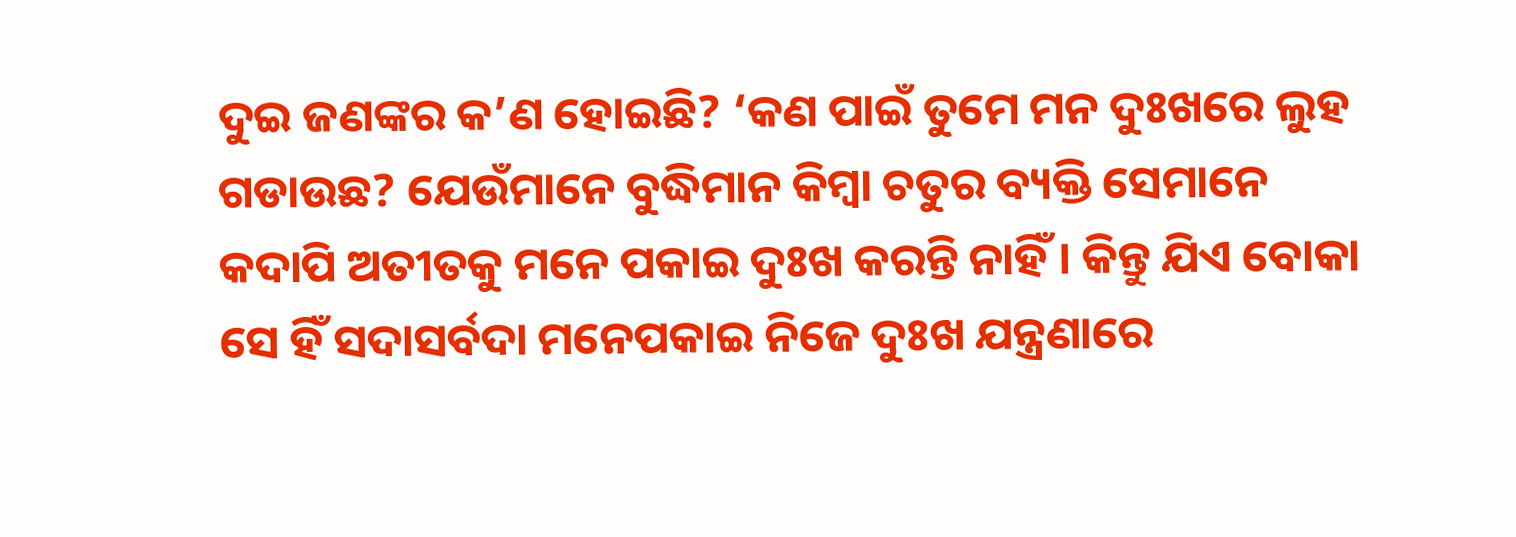ଦୁଇ ଜଣଙ୍କର କ’ଣ ହୋଇଛି? ‘କଣ ପାଇଁ ତୁମେ ମନ ଦୁଃଖରେ ଲୁହ ଗଡାଉଛ? ଯେଉଁମାନେ ବୁଦ୍ଧିମାନ କିମ୍ବା ଚତୁର ବ୍ୟକ୍ତି ସେମାନେ କଦାପି ଅତୀତକୁ ମନେ ପକାଇ ଦୁଃଖ କରନ୍ତି ନାହିଁ । କିନ୍ତୁ ଯିଏ ବୋକା ସେ ହିଁ ସଦାସର୍ବଦା ମନେପକାଇ ନିଜେ ଦୁଃଖ ଯନ୍ତ୍ରଣାରେ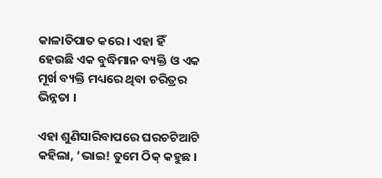କାଳାତିପାତ କରେ । ଏହା ହିଁ ହେଉଛି ଏକ ବୁଦ୍ଧିମାନ ବ୍ୟକ୍ତି ଓ ଏକ ମୂର୍ଖ ବ୍ୟକ୍ତି ମଧ୍ୟରେ ଥିବା ଚରିତ୍ରର ଭିନ୍ନତା ।

ଏହା ଶୁଣିସାରିବାପରେ ଘରଚଟିଆଟି କହିଲା, ‘ଭାଇ! ତୁମେ ଠିକ୍ କହୁଛ ।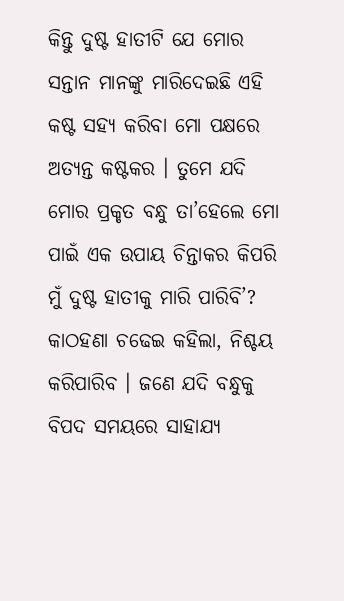କିନ୍ତୁ ଦୁଷ୍ଟ ହାତୀଟି ଯେ ମୋର ସନ୍ତାନ ମାନଙ୍କୁ ମାରିଦେଇଛି ଏହି କଷ୍ଟ ସହ୍ୟ କରିବା ମୋ ପକ୍ଷରେ ଅତ୍ୟନ୍ତ କଷ୍ଟକର । ତୁମେ ଯଦି ମୋର ପ୍ରକୃତ ବନ୍ଧୁ ତା’ହେଲେ ମୋ ପାଇଁ ଏକ ଉପାୟ ଚିନ୍ତାକର କିପରି ମୁଁ ଦୁଷ୍ଟ ହାତୀକୁ ମାରି ପାରିବି’? କାଠହଣା ଚଢେଇ କହିଲା, ନିଶ୍ଚୟ କରିପାରିବ । ଜଣେ ଯଦି ବନ୍ଧୁକୁ ବିପଦ ସମୟରେ ସାହାଯ୍ୟ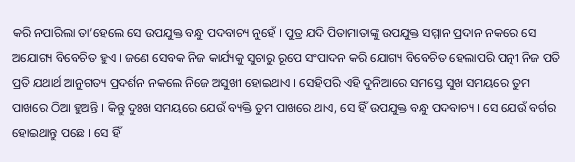କରି ନପାରିଲା ତା’ହେଲେ ସେ ଉପଯୁକ୍ତ ବନ୍ଧୁ ପଦବାଚ୍ୟ ନୁହେଁ । ପୁତ୍ର ଯଦି ପିତାମାତାଙ୍କୁ ଉପଯୁକ୍ତ ସମ୍ମାନ ପ୍ରଦାନ ନକରେ ସେ ଅଯୋଗ୍ୟ ବିବେଚିତ ହୁଏ । ଜଣେ ସେବକ ନିଜ କାର୍ଯ୍ୟକୁ ସୁଚାରୁ ରୂପେ ସଂପାଦନ କରି ଯୋଗ୍ୟ ବିବେଚିତ ହେଲାପରି ପତ୍ନୀ ନିଜ ପତି ପ୍ରତି ଯଥାର୍ଥ ଆନୁଗତ୍ୟ ପ୍ରଦର୍ଶନ ନକଲେ ନିଜେ ଅସୁଖୀ ହୋଇଥାଏ । ସେହିପରି ଏହି ଦୁନିଆରେ ସମସ୍ତେ ସୁଖ ସମୟରେ ତୁମ ପାଖରେ ଠିଆ ହୁଅନ୍ତି । କିନ୍ତୁ ଦୁଃଖ ସମୟରେ ଯେଉଁ ବ୍ୟକ୍ତି ତୁମ ପାଖରେ ଥାଏ, ସେ ହିଁ ଉପଯୁକ୍ତ ବନ୍ଧୁ ପଦବାଚ୍ୟ । ସେ ଯେଉଁ ବର୍ଗର ହୋଇଥାନ୍ତୁ ପଛେ । ସେ ହିଁ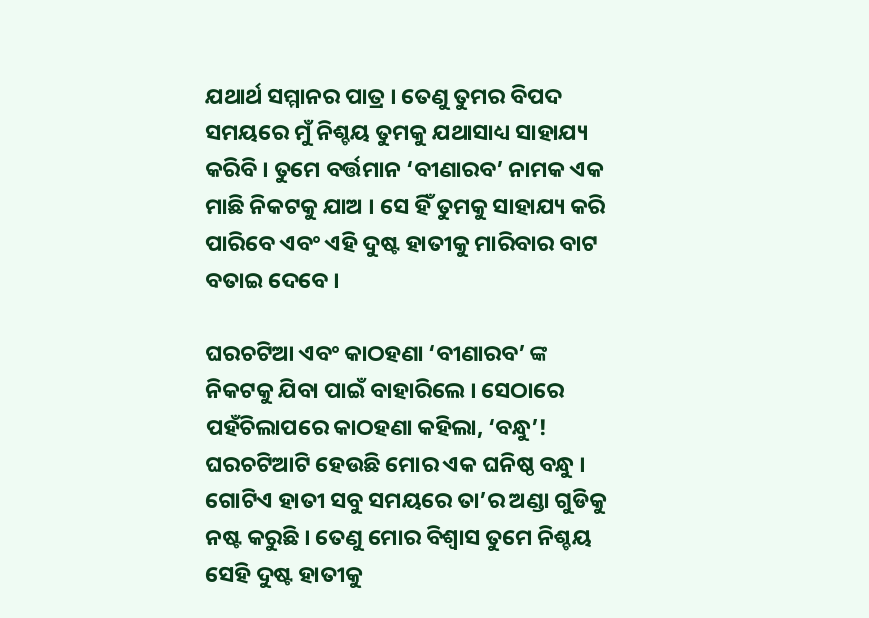ଯଥାର୍ଥ ସମ୍ମାନର ପାତ୍ର । ତେଣୁ ତୁମର ବିପଦ ସମୟରେ ମୁଁ ନିଶ୍ଚୟ ତୁମକୁ ଯଥାସାଧ୍ୟ ସାହାଯ୍ୟ କରିବି । ତୁମେ ବର୍ତ୍ତମାନ ‘ବୀଣାରବ’ ନାମକ ଏକ ମାଛି ନିକଟକୁ ଯାଅ । ସେ ହିଁ ତୁମକୁ ସାହାଯ୍ୟ କରି ପାରିବେ ଏବଂ ଏହି ଦୁଷ୍ଟ ହାତୀକୁ ମାରିବାର ବାଟ ବତାଇ ଦେବେ ।

ଘରଚଟିଆ ଏବଂ କାଠହଣା ‘ବୀଣାରବ’ ଙ୍କ ନିକଟକୁ ଯିବା ପାଇଁ ବାହାରିଲେ । ସେଠାରେ ପହଁଚିଲାପରେ କାଠହଣା କହିଲା, ‘ବନ୍ଧୁ’! ଘରଚଟିଆଟି ହେଉଛି ମୋର ଏକ ଘନିଷ୍ଠ ବନ୍ଧୁ । ଗୋଟିଏ ହାତୀ ସବୁ ସମୟରେ ତା’ର ଅଣ୍ଡା ଗୁଡିକୁ ନଷ୍ଟ କରୁଛି । ତେଣୁ ମୋର ବିଶ୍ୱାସ ତୁମେ ନିଶ୍ଚୟ ସେହି ଦୁଷ୍ଟ ହାତୀକୁ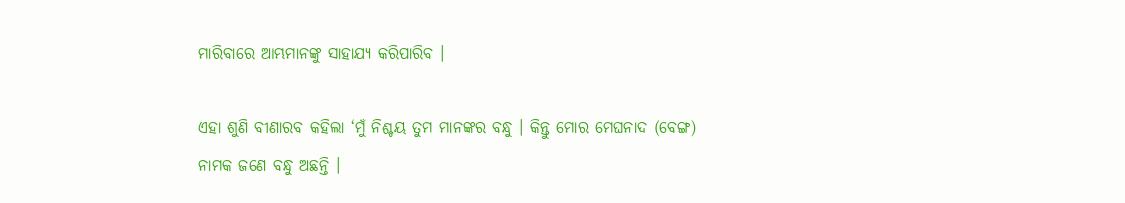ମାରିବାରେ ଆମ୍ଭମାନଙ୍କୁ ସାହାଯ୍ୟ କରିପାରିବ ।

ଏହା ଶୁଣି ବୀଣାରବ କହିଲା ‘ମୁଁ ନିଶ୍ଚୟ ତୁମ ମାନଙ୍କର ବନ୍ଧୁ । କିନ୍ତୁ ମୋର ମେଘନାଦ (ବେଙ୍ଗ) ନାମକ ଜଣେ ବନ୍ଧୁ ଅଛନ୍ତି ।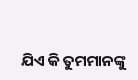ଯିଏ କି ତୁମମାନଙ୍କୁ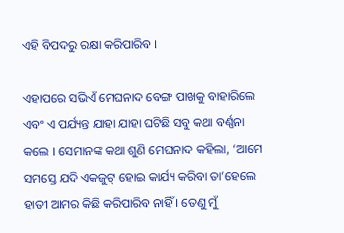ଏହି ବିପଦରୁ ରକ୍ଷା କରିପାରିବ ।

ଏହାପରେ ସଭିଏଁ ମେଘନାଦ ବେଙ୍ଗ ପାଖକୁ ବାହାରିଲେ ଏବଂ ଏ ପର୍ଯ୍ୟନ୍ତ ଯାହା ଯାହା ଘଟିଛି ସବୁ କଥା ବର୍ଣ୍ଣନା କଲେ । ସେମାନଙ୍କ କଥା ଶୁଣି ମେଘନାଦ କହିଲା, ‘ଆମେ ସମସ୍ତେ ଯଦି ଏକଜୁଟ୍ ହୋଇ କାର୍ଯ୍ୟ କରିବା ତା’ହେଲେ ହାତୀ ଆମର କିଛି କରିପାରିବ ନାହିଁ । ତେଣୁ ମୁଁ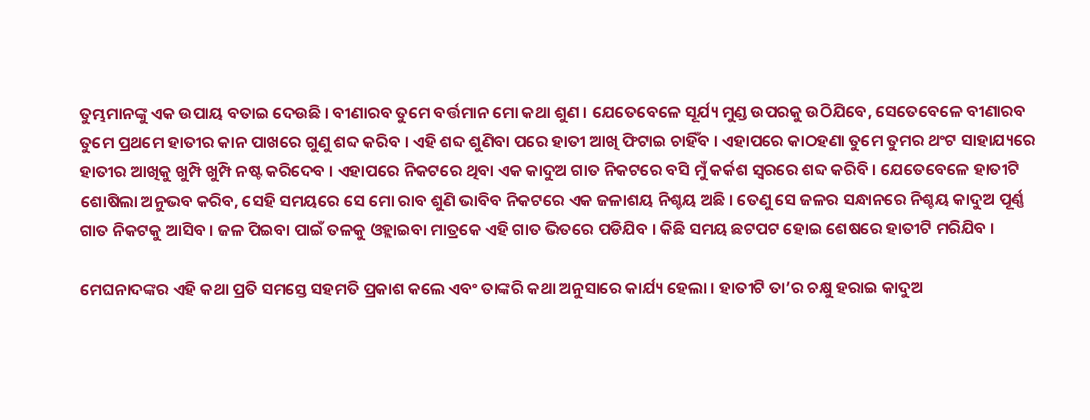ତୁମ୍ଭମାନଙ୍କୁ ଏକ ଉପାୟ ବତାଇ ଦେଉଛି । ବୀଣାରବ ତୁମେ ବର୍ତ୍ତମାନ ମୋ କଥା ଶୁଣ । ଯେତେବେଳେ ସୂର୍ଯ୍ୟ ମୁଣ୍ଡ ଉପରକୁ ଉଠିଯିବେ, ସେତେବେଳେ ବୀଣାରବ ତୁମେ ପ୍ରଥମେ ହାତୀର କାନ ପାଖରେ ଗୁଣୁ ଶବ୍ଦ କରିବ । ଏହି ଶବ୍ଦ ଶୁଣିବା ପରେ ହାତୀ ଆଖି ଫିଟାଇ ଚାହିଁବ । ଏହାପରେ କାଠହଣା ତୁମେ ତୁମର ଥଂଟ ସାହାଯ୍ୟରେ ହାତୀର ଆଖିକୁ ଖୁମ୍ପି ଖୁମ୍ପି ନଷ୍ଟ କରିଦେବ । ଏହାପରେ ନିକଟରେ ଥିବା ଏକ କାଦୁଅ ଗାତ ନିକଟରେ ବସି ମୁଁ କର୍କଶ ସ୍ୱରରେ ଶବ୍ଦ କରିବି । ଯେତେବେଳେ ହାତୀଟି ଶୋଷିଲା ଅନୁଭବ କରିବ, ସେହି ସମୟରେ ସେ ମୋ ରାବ ଶୁଣି ଭାବିବ ନିକଟରେ ଏକ ଜଳାଶୟ ନିଶ୍ଚୟ ଅଛି । ତେଣୁ ସେ ଜଳର ସନ୍ଧାନରେ ନିଶ୍ଚୟ କାଦୁଅ ପୂର୍ଣ୍ଣ ଗାତ ନିକଟକୁ ଆସିବ । ଜଳ ପିଇବା ପାଇଁ ତଳକୁ ଓହ୍ଲାଇବା ମାତ୍ରକେ ଏହି ଗାତ ଭିତରେ ପଡିଯିବ । କିଛି ସମୟ ଛଟପଟ ହୋଇ ଶେଷରେ ହାତୀଟି ମରିଯିବ ।

ମେଘନାଦଙ୍କର ଏହି କଥା ପ୍ରତି ସମସ୍ତେ ସହମତି ପ୍ରକାଶ କଲେ ଏବଂ ତାଙ୍କରି କଥା ଅନୁସାରେ କାର୍ଯ୍ୟ ହେଲା । ହାତୀଟି ତା’ର ଚକ୍ଷୁ ହରାଇ କାଦୁଅ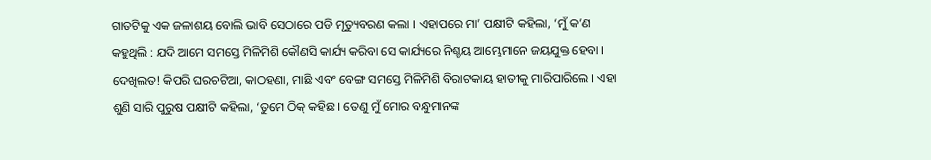ଗାତଟିକୁ ଏକ ଜଳାଶୟ ବୋଲି ଭାବି ସେଠାରେ ପଡି ମୃତ୍ୟୁବରଣ କଲା । ଏହାପରେ ମା’ ପକ୍ଷୀଟି କହିଲା, ‘ମୁଁ କ’ଣ କହୁଥିଲି : ଯଦି ଆମେ ସମସ୍ତେ ମିଳିମିଶି କୌଣସି କାର୍ଯ୍ୟ କରିବା ସେ କାର୍ଯ୍ୟରେ ନିଶ୍ଚୟ ଆମ୍ଭେମାନେ ଜୟଯୁକ୍ତ ହେବା । ଦେଖିଲତ! କିପରି ଘରଚଟିଆ, କାଠହଣା, ମାଛି ଏବଂ ବେଙ୍ଗ ସମସ୍ତେ ମିଳିମିଶି ବିରାଟକାୟ ହାତୀକୁ ମାରିପାରିଲେ । ଏହା ଶୁଣି ସାରି ପୁରୁଷ ପକ୍ଷୀଟି କହିଲା, ‘ତୁମେ ଠିକ୍ କହିଛ । ତେଣୁ ମୁଁ ମୋର ବନ୍ଧୁମାନଙ୍କ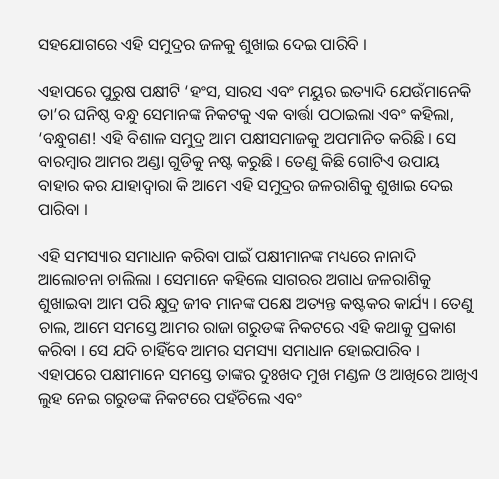ସହଯୋଗରେ ଏହି ସମୁଦ୍ରର ଜଳକୁ ଶୁଖାଇ ଦେଇ ପାରିବି ।

ଏହାପରେ ପୁରୁଷ ପକ୍ଷୀଟି ‘ହଂସ, ସାରସ ଏବଂ ମୟୁର ଇତ୍ୟାଦି ଯେଉଁମାନେକି ତା’ର ଘନିଷ୍ଠ ବନ୍ଧୁ ସେମାନଙ୍କ ନିକଟକୁ ଏକ ବାର୍ତ୍ତା ପଠାଇଲା ଏବଂ କହିଲା, ‘ବନ୍ଧୁଗଣ! ଏହି ବିଶାଳ ସମୁଦ୍ର ଆମ ପକ୍ଷୀସମାଜକୁ ଅପମାନିତ କରିଛି । ସେ ବାରମ୍ବାର ଆମର ଅଣ୍ଡା ଗୁଡିକୁ ନଷ୍ଟ କରୁଛି । ତେଣୁ କିଛି ଗୋଟିଏ ଉପାୟ ବାହାର କର ଯାହାଦ୍ୱାରା କି ଆମେ ଏହି ସମୁଦ୍ରର ଜଳରାଶିକୁ ଶୁଖାଇ ଦେଇ ପାରିବା ।

ଏହି ସମସ୍ୟାର ସମାଧାନ କରିବା ପାଇଁ ପକ୍ଷୀମାନଙ୍କ ମଧ୍ୟରେ ନାନାଦି ଆଲୋଚନା ଚାଲିଲା । ସେମାନେ କହିଲେ ସାଗରର ଅଗାଧ ଜଳରାଶିକୁ ଶୁଖାଇବା ଆମ ପରି କ୍ଷୁଦ୍ର ଜୀବ ମାନଙ୍କ ପକ୍ଷେ ଅତ୍ୟନ୍ତ କଷ୍ଟକର କାର୍ଯ୍ୟ । ତେଣୁ ଚାଲ, ଆମେ ସମସ୍ତେ ଆମର ରାଜା ଗରୁଡଙ୍କ ନିକଟରେ ଏହି କଥାକୁ ପ୍ରକାଶ କରିବା । ସେ ଯଦି ଚାହିଁବେ ଆମର ସମସ୍ୟା ସମାଧାନ ହୋଇପାରିବ । ଏହାପରେ ପକ୍ଷୀମାନେ ସମସ୍ତେ ତାଙ୍କର ଦୁଃଖଦ ମୁଖ ମଣ୍ଡଳ ଓ ଆଖିରେ ଆଖିଏ ଲୁହ ନେଇ ଗରୁଡଙ୍କ ନିକଟରେ ପହଁଚିଲେ ଏବଂ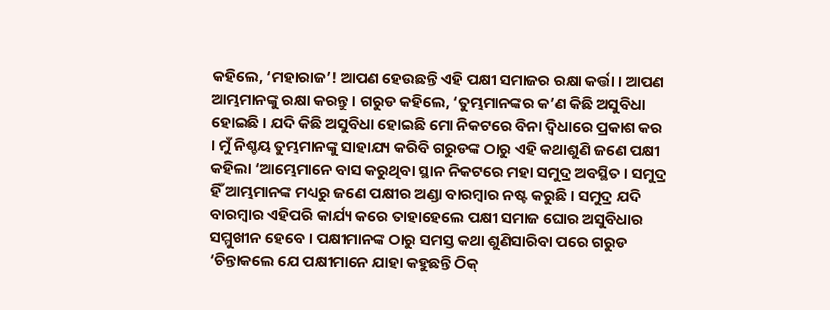କହିଲେ, ‘ମହାରାଜ’! ଆପଣ ହେଉଛନ୍ତି ଏହି ପକ୍ଷୀ ସମାଜର ରକ୍ଷା କର୍ତ୍ତା । ଆପଣ ଆମ୍ଭମାନଙ୍କୁ ରକ୍ଷା କରନ୍ତୁ । ଗରୁଡ କହିଲେ, ‘ତୁମ୍ଭମାନଙ୍କର କ’ଣ କିଛି ଅସୁବିଧା ହୋଇଛି । ଯଦି କିଛି ଅସୁବିଧା ହୋଇଛି ମୋ ନିକଟରେ ବିନା ଦ୍ୱିଧାରେ ପ୍ରକାଶ କର । ମୁଁ ନିଶ୍ଚୟ ତୁମ୍ଭମାନଙ୍କୁ ସାହାଯ୍ୟ କରିବି ଗରୁଡଙ୍କ ଠାରୁ ଏହି କଥାଶୁଣି ଜଣେ ପକ୍ଷୀ କହିଲା ‘ଆମ୍ଭେମାନେ ବାସ କରୁଥିବା ସ୍ଥାନ ନିକଟରେ ମହା ସମୁଦ୍ର ଅବସ୍ଥିତ । ସମୁଦ୍ର ହିଁ ଆମ୍ଭମାନଙ୍କ ମଧ୍ୟରୁ ଜଣେ ପକ୍ଷୀର ଅଣ୍ଡା ବାରମ୍ବାର ନଷ୍ଟ କରୁଛି । ସମୁଦ୍ର ଯଦି ବାରମ୍ବାର ଏହିପରି କାର୍ଯ୍ୟ କରେ ତାହାହେଲେ ପକ୍ଷୀ ସମାଜ ଘୋର ଅସୁବିଧାର ସମ୍ମୁଖୀନ ହେବେ । ପକ୍ଷୀମାନଙ୍କ ଠାରୁ ସମସ୍ତ କଥା ଶୁଣିସାରିବା ପରେ ଗରୁଡ ‘ଚିନ୍ତାକଲେ ଯେ ପକ୍ଷୀମାନେ ଯାହା କହୁଛନ୍ତି ଠିକ୍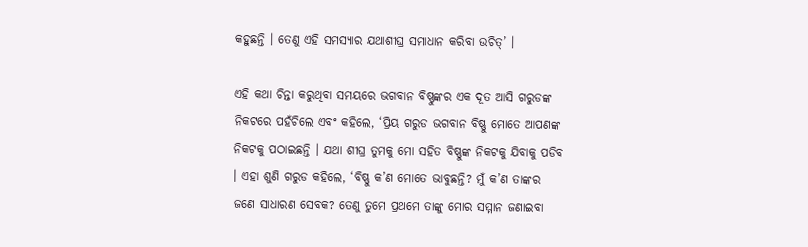କହୁଛନ୍ତି । ତେଣୁ ଏହି ସମସ୍ୟାର ଯଥାଶୀଘ୍ର ସମାଧାନ କରିବା ଉଚିତ୍’ ।

ଏହି କଥା ଚିନ୍ତା କରୁଥିବା ସମୟରେ ଭଗବାନ ବିଷ୍ଣୁଙ୍କର ଏକ ଦୂତ ଆସି ଗରୁଡଙ୍କ ନିକଟରେ ପହଁଚିଲେ ଏବଂ କହିଲେ, ‘ପ୍ରିୟ ଗରୁଡ ଭଗବାନ ବିଷ୍ଣୁ ମୋତେ ଆପଣଙ୍କ ନିକଟକୁ ପଠାଇଛନ୍ତି । ଯଥା ଶୀଘ୍ର ତୁମକୁ ମୋ ସହିତ ବିଷ୍ଣୁଙ୍କ ନିକଟକୁ ଯିବାକୁ ପଡିବ । ଏହା ଶୁଣି ଗରୁଡ କହିଲେ, ‘ବିଷ୍ଣୁ କ’ଣ ମୋତେ ଭାବୁଛନ୍ତି? ମୁଁ କ’ଣ ତାଙ୍କର ଜଣେ ସାଧାରଣ ସେବକ? ତେଣୁ ତୁମେ ପ୍ରଥମେ ତାଙ୍କୁ ମୋର ସମ୍ମାନ ଜଣାଇବା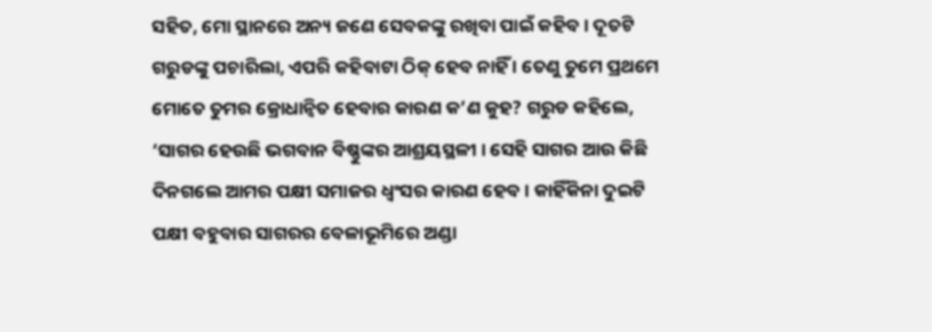ସହିତ, ମୋ ସ୍ଥାନରେ ଅନ୍ୟ ଜଣେ ସେବକଙ୍କୁ ରଖିବା ପାଇଁ କହିବ । ଦୂତଟି ଗରୁଡଙ୍କୁ ପଚାରିଲା, ଏପରି କହିବାଟା ଠିକ୍ ହେବ ନାହିଁ । ତେଣୁ ତୁମେ ପ୍ରଥମେ ମୋତେ ତୁମର କ୍ରୋଧାନ୍ୱିତ ହେବାର କାରଣ କ’ଣ କୁହ? ଗରୁଡ କହିଲେ, ‘ସାଗର ହେଉଛି ଭଗବାନ ବିଷ୍ଣୁଙ୍କର ଆଶ୍ରୟସ୍ଥଳୀ । ସେହି ସାଗର ଆଉ କିଛି ଦିନଗଲେ ଆମର ପକ୍ଷୀ ସମାଜର ଧ୍ୱଂସର କାରଣ ହେବ । କାହିଁକିନା ଦୁଇଟି ପକ୍ଷୀ ବହୁବାର ସାଗରର ବେଳାଭୂମିରେ ଅଣ୍ଡା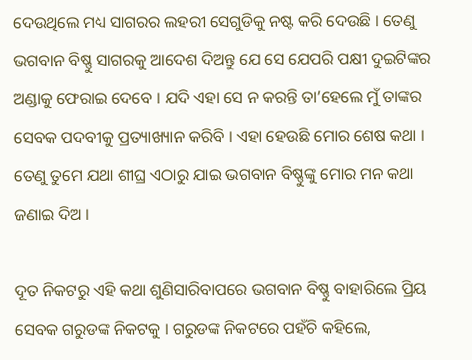ଦେଉଥିଲେ ମଧ୍ୟ ସାଗରର ଲହରୀ ସେଗୁଡିକୁ ନଷ୍ଟ କରି ଦେଉଛି । ତେଣୁ ଭଗବାନ ବିଷ୍ଣୁ ସାଗରକୁ ଆଦେଶ ଦିଅନ୍ତୁ ଯେ ସେ ଯେପରି ପକ୍ଷୀ ଦୁଇଟିଙ୍କର ଅଣ୍ଡାକୁ ଫେରାଇ ଦେବେ । ଯଦି ଏହା ସେ ନ କରନ୍ତି ତା’ହେଲେ ମୁଁ ତାଙ୍କର ସେବକ ପଦବୀକୁ ପ୍ରତ୍ୟାଖ୍ୟାନ କରିବି । ଏହା ହେଉଛି ମୋର ଶେଷ କଥା । ତେଣୁ ତୁମେ ଯଥା ଶୀଘ୍ର ଏଠାରୁ ଯାଇ ଭଗବାନ ବିଷ୍ଣୁଙ୍କୁ ମୋର ମନ କଥା ଜଣାଇ ଦିଅ ।

ଦୂତ ନିକଟରୁ ଏହି କଥା ଶୁଣିସାରିବାପରେ ଭଗବାନ ବିଷ୍ଣୁ ବାହାରିଲେ ପ୍ରିୟ ସେବକ ଗରୁଡଙ୍କ ନିକଟକୁ । ଗରୁଡଙ୍କ ନିକଟରେ ପହଁଚି କହିଲେ,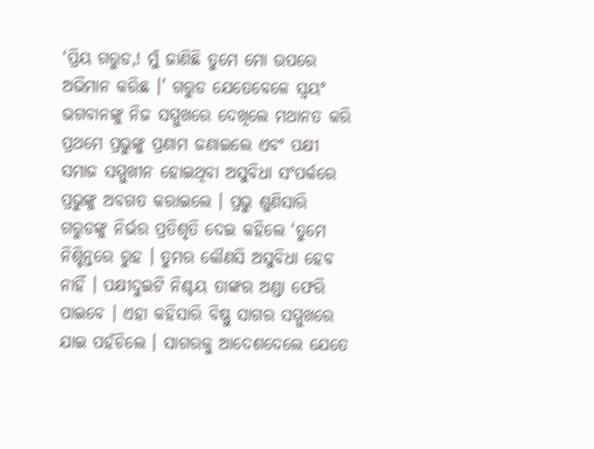‘ପ୍ରିୟ ଗରୁଡ,! ମୁଁ ଜାଣିଛି ତୁମେ ମୋ ଉପରେ ଅଭିମାନ କରିଛ ।’ ଗରୁଡ ଯେତେବେଳେ ସ୍ୱୟଂ ଭଗବାନଙ୍କୁ ନିଜ ସମ୍ମୁଖରେ ଦେଖିଲେ ମଥାନତ କରି ପ୍ରଥମେ ପ୍ରଭୁଙ୍କୁ ପ୍ରଣାମ ଜଣାଇଲେ ଏବଂ ପକ୍ଷୀ ସମାଜ ସମ୍ମୁଖୀନ ହୋଇଥିବା ଅସୁବିଧା ସଂପର୍କରେ ପ୍ରଭୁଙ୍କୁ ଅବଗତ କରାଇଲେ । ପ୍ରଭୁ ଶୁଣିସାରି ଗରୁଡଙ୍କୁ ନିର୍ଭର ପ୍ରତିଶୃତି ଦେଇ କହିଲେ ‘ତୁମେ ନିଶ୍ଚିନ୍ତରେ ରୁହ । ତୁମର କୌଣସି ଅସୁବିଧା ହେବ ନାହିଁ । ପକ୍ଷୀଦୁଇଟି ନିଶ୍ଚୟ ତାଙ୍କର ଅଣ୍ଡା ଫେରି ପାଇବେ । ଏହା କହିସାରି ବିଷ୍ଣୁ ସାଗର ସମ୍ମୁଖରେ ଯାଇ ପହଁଚିଲେ । ସାଗରକୁ ଆଦେଶଦେଲେ ଯେତେ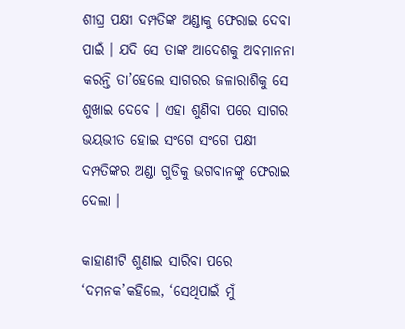ଶୀଘ୍ର ପକ୍ଷୀ ଦମ୍ପତିଙ୍କ ଅଣ୍ଡାକୁ ଫେରାଇ ଦେବା ପାଇଁ । ଯଦି ସେ ତାଙ୍କ ଆଦେଶକୁ ଅବମାନନା କରନ୍ତି ତା’ହେଲେ ସାଗରର ଜଳାରାଶିକୁ ସେ ଶୁଖାଇ ଦେବେ । ଏହା ଶୁଣିବା ପରେ ସାଗର ଭୟଭୀତ ହୋଇ ସଂଗେ ସଂଗେ ପକ୍ଷୀ ଦମ୍ପତିଙ୍କର ଅଣ୍ଡା ଗୁଡିକୁ ଭଗବାନଙ୍କୁ ଫେରାଇ ଦେଲା ।

କାହାଣୀଟି ଶୁଣାଇ ସାରିବା ପରେ ‘ଦମନକ’କହିଲେ, ‘ସେଥିପାଇଁ ମୁଁ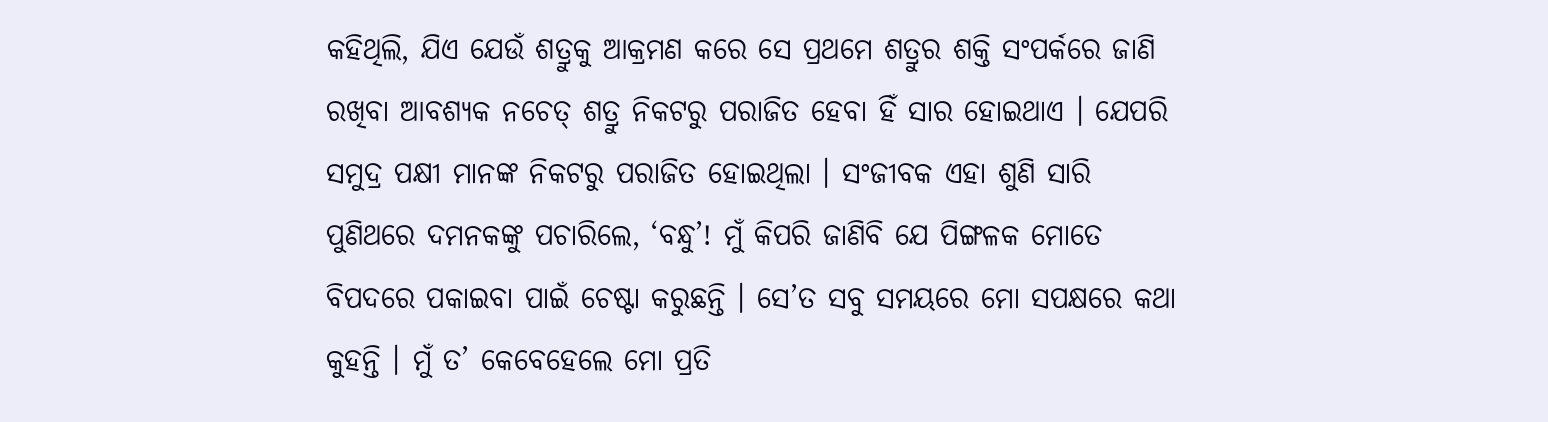କହିଥିଲି, ଯିଏ ଯେଉଁ ଶତ୍ରୁକୁ ଆକ୍ରମଣ କରେ ସେ ପ୍ରଥମେ ଶତ୍ରୁର ଶକ୍ତି ସଂପର୍କରେ ଜାଣି ରଖିବା ଆବଶ୍ୟକ ନଚେତ୍ ଶତ୍ରୁ ନିକଟରୁ ପରାଜିତ ହେବା ହିଁ ସାର ହୋଇଥାଏ । ଯେପରି ସମୁଦ୍ର ପକ୍ଷୀ ମାନଙ୍କ ନିକଟରୁ ପରାଜିତ ହୋଇଥିଲା । ସଂଜୀବକ ଏହା ଶୁଣି ସାରି ପୁଣିଥରେ ଦମନକଙ୍କୁ ପଚାରିଲେ, ‘ବନ୍ଧୁ’! ମୁଁ କିପରି ଜାଣିବି ଯେ ପିଙ୍ଗଳକ ମୋତେ ବିପଦରେ ପକାଇବା ପାଇଁ ଚେଷ୍ଟା କରୁଛନ୍ତି । ସେ’ତ ସବୁ ସମୟରେ ମୋ ସପକ୍ଷରେ କଥା କୁହନ୍ତି । ମୁଁ ତ’ କେବେହେଲେ ମୋ ପ୍ରତି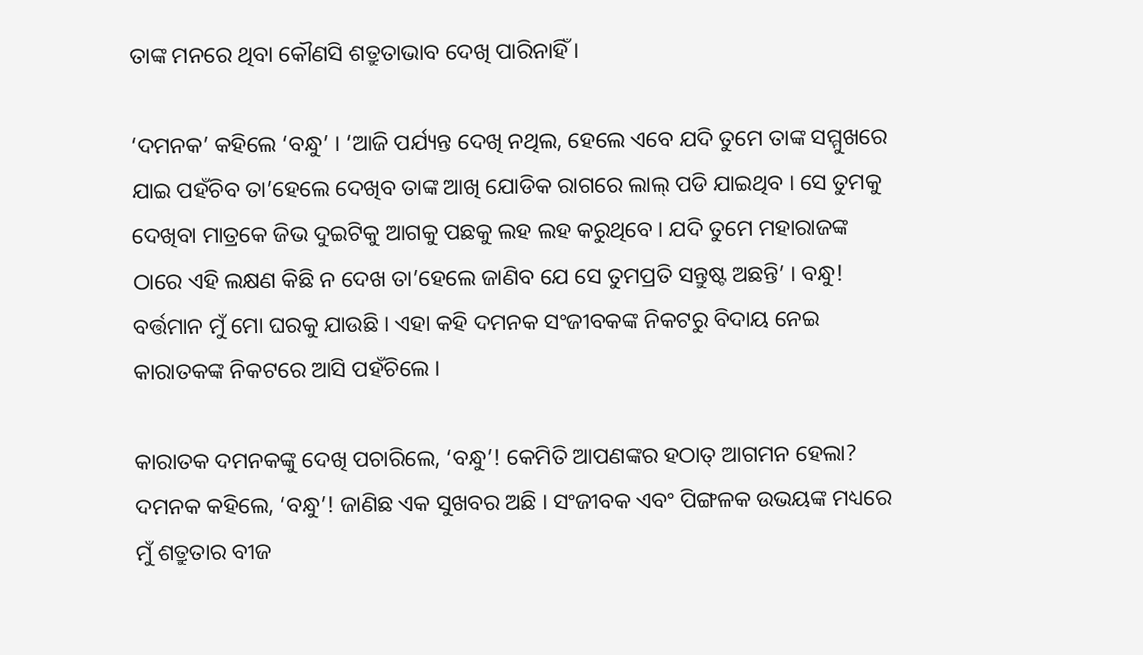ତାଙ୍କ ମନରେ ଥିବା କୌଣସି ଶତ୍ରୁତାଭାବ ଦେଖି ପାରିନାହିଁ ।

‘ଦମନକ’ କହିଲେ ‘ବନ୍ଧୁ’ । ‘ଆଜି ପର୍ଯ୍ୟନ୍ତ ଦେଖି ନଥିଲ, ହେଲେ ଏବେ ଯଦି ତୁମେ ତାଙ୍କ ସମ୍ମୁଖରେ ଯାଇ ପହଁଚିବ ତା’ହେଲେ ଦେଖିବ ତାଙ୍କ ଆଖି ଯୋଡିକ ରାଗରେ ଲାଲ୍ ପଡି ଯାଇଥିବ । ସେ ତୁମକୁ ଦେଖିବା ମାତ୍ରକେ ଜିଭ ଦୁଇଟିକୁ ଆଗକୁ ପଛକୁ ଲହ ଲହ କରୁଥିବେ । ଯଦି ତୁମେ ମହାରାଜଙ୍କ ଠାରେ ଏହି ଲକ୍ଷଣ କିଛି ନ ଦେଖ ତା’ହେଲେ ଜାଣିବ ଯେ ସେ ତୁମପ୍ରତି ସନ୍ତୁଷ୍ଟ ଅଛନ୍ତି’ । ବନ୍ଧୁ! ବର୍ତ୍ତମାନ ମୁଁ ମୋ ଘରକୁ ଯାଉଛି । ଏହା କହି ଦମନକ ସଂଜୀବକଙ୍କ ନିକଟରୁ ବିଦାୟ ନେଇ କାରାତକଙ୍କ ନିକଟରେ ଆସି ପହଁଚିଲେ ।

କାରାତକ ଦମନକଙ୍କୁ ଦେଖି ପଚାରିଲେ, ‘ବନ୍ଧୁ’! କେମିତି ଆପଣଙ୍କର ହଠାତ୍ ଆଗମନ ହେଲା? ଦମନକ କହିଲେ, ‘ବନ୍ଧୁ’! ଜାଣିଛ ଏକ ସୁଖବର ଅଛି । ସଂଜୀବକ ଏବଂ ପିଙ୍ଗଳକ ଉଭୟଙ୍କ ମଧ୍ୟରେ ମୁଁ ଶତ୍ରୁତାର ବୀଜ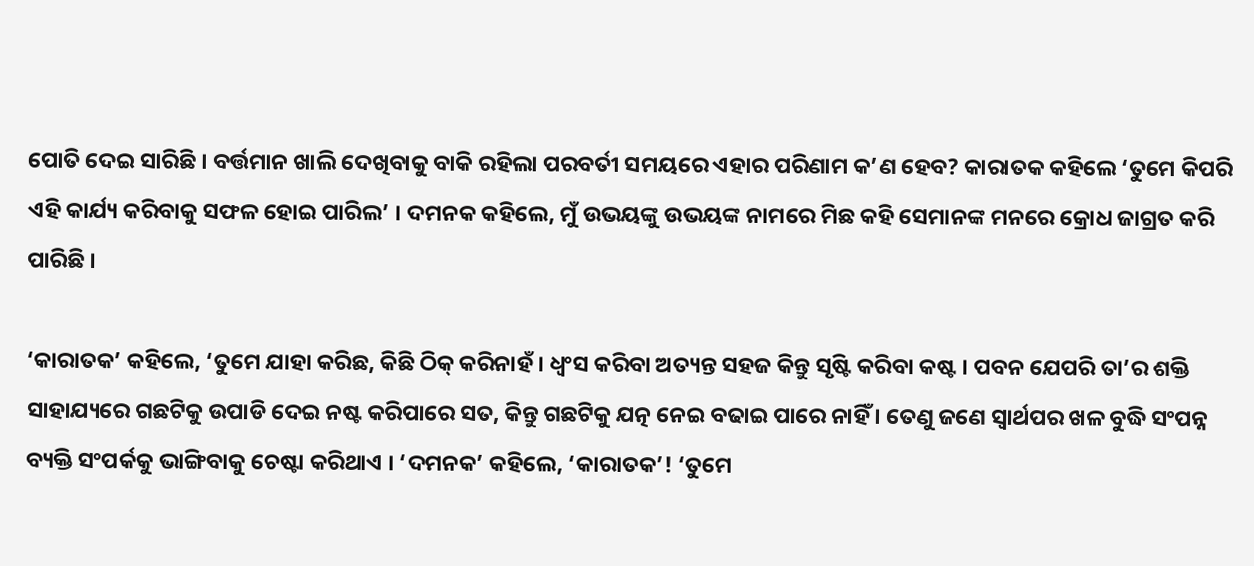ପୋତି ଦେଇ ସାରିଛି । ବର୍ତ୍ତମାନ ଖାଲି ଦେଖିବାକୁ ବାକି ରହିଲା ପରବର୍ତୀ ସମୟରେ ଏହାର ପରିଣାମ କ’ଣ ହେବ? କାରାତକ କହିଲେ ‘ତୁମେ କିପରି ଏହି କାର୍ଯ୍ୟ କରିବାକୁ ସଫଳ ହୋଇ ପାରିଲ’ । ଦମନକ କହିଲେ, ମୁଁ ଉଭୟଙ୍କୁ ଉଭୟଙ୍କ ନାମରେ ମିଛ କହି ସେମାନଙ୍କ ମନରେ କ୍ରୋଧ ଜାଗ୍ରତ କରି ପାରିଛି ।

‘କାରାତକ’ କହିଲେ, ‘ତୁମେ ଯାହା କରିଛ, କିଛି ଠିକ୍ କରିନାହଁ । ଧ୍ୱଂସ କରିବା ଅତ୍ୟନ୍ତ ସହଜ କିନ୍ତୁ ସୃଷ୍ଟି କରିବା କଷ୍ଟ । ପବନ ଯେପରି ତା’ର ଶକ୍ତି ସାହାଯ୍ୟରେ ଗଛଟିକୁ ଉପାଡି ଦେଇ ନଷ୍ଟ କରିପାରେ ସତ, କିନ୍ତୁ ଗଛଟିକୁ ଯତ୍ନ ନେଇ ବଢାଇ ପାରେ ନାହିଁ । ତେଣୁ ଜଣେ ସ୍ୱାର୍ଥପର ଖଳ ବୁଦ୍ଧି ସଂପନ୍ନ ବ୍ୟକ୍ତି ସଂପର୍କକୁ ଭାଙ୍ଗିବାକୁ ଚେଷ୍ଟା କରିଥାଏ । ‘ଦମନକ’ କହିଲେ, ‘କାରାତକ’! ‘ତୁମେ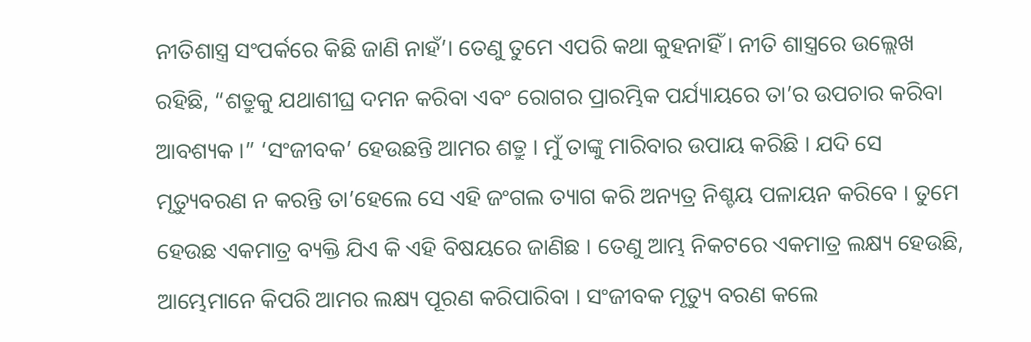ନୀତିଶାସ୍ତ୍ର ସଂପର୍କରେ କିଛି ଜାଣି ନାହଁ’। ତେଣୁ ତୁମେ ଏପରି କଥା କୁହନାହିଁ । ନୀତି ଶାସ୍ତ୍ରରେ ଉଲ୍ଲେଖ ରହିଛି, “ଶତ୍ରୁକୁ ଯଥାଶୀଘ୍ର ଦମନ କରିବା ଏବଂ ରୋଗର ପ୍ରାରମ୍ଭିକ ପର୍ଯ୍ୟାୟରେ ତା’ର ଉପଚାର କରିବା ଆବଶ୍ୟକ ।” ‘ସଂଜୀବକ’ ହେଉଛନ୍ତି ଆମର ଶତ୍ରୁ । ମୁଁ ତାଙ୍କୁ ମାରିବାର ଉପାୟ କରିଛି । ଯଦି ସେ ମୃତ୍ୟୁବରଣ ନ କରନ୍ତି ତା’ହେଲେ ସେ ଏହି ଜଂଗଲ ତ୍ୟାଗ କରି ଅନ୍ୟତ୍ର ନିଶ୍ଚୟ ପଳାୟନ କରିବେ । ତୁମେ ହେଉଛ ଏକମାତ୍ର ବ୍ୟକ୍ତି ଯିଏ କି ଏହି ବିଷୟରେ ଜାଣିଛ । ତେଣୁ ଆମ୍ଭ ନିକଟରେ ଏକମାତ୍ର ଲକ୍ଷ୍ୟ ହେଉଛି, ଆମ୍ଭେମାନେ କିପରି ଆମର ଲକ୍ଷ୍ୟ ପୂରଣ କରିପାରିବା । ସଂଜୀବକ ମୃତ୍ୟୁ ବରଣ କଲେ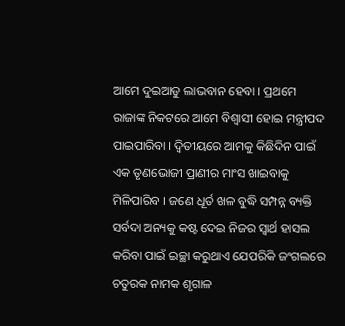ଆମେ ଦୁଇଆଡୁ ଲାଭବାନ ହେବା । ପ୍ରଥମେ ରାଜାଙ୍କ ନିକଟରେ ଆମେ ବିଶ୍ୱାସୀ ହୋଇ ମନ୍ତ୍ରୀପଦ ପାଇପାରିବା । ଦ୍ୱିତୀୟରେ ଆମକୁ କିଛିଦିନ ପାଇଁ ଏକ ତୃଣଭୋଜୀ ପ୍ରାଣୀର ମାଂସ ଖାଇବାକୁ ମିଳିପାରିବ । ଜଣେ ଧୂର୍ତ ଖଳ ବୁଦ୍ଧି ସମ୍ପନ୍ନ ବ୍ୟକ୍ତି ସର୍ବଦା ଅନ୍ୟକୁ କଷ୍ଟ ଦେଇ ନିଜର ସ୍ୱାର୍ଥ ହାସଲ କରିବା ପାଇଁ ଇଚ୍ଛା କରୁଥାଏ ଯେପରିକି ଜଂଗଲରେ ଚତୁରକ ନାମକ ଶୃଗାଳ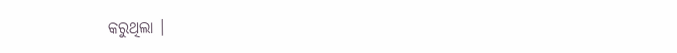କରୁଥିଲା ।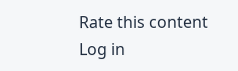Rate this content
Log in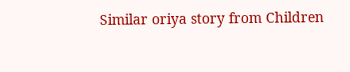Similar oriya story from Children